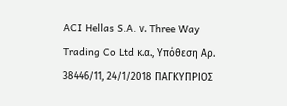ACI Hellas S.A. ν. Three Way Trading Co Ltd κ.α., Υπόθεση Αρ. 38446/11, 24/1/2018 ΠΑΓΚΥΠΡΙΟΣ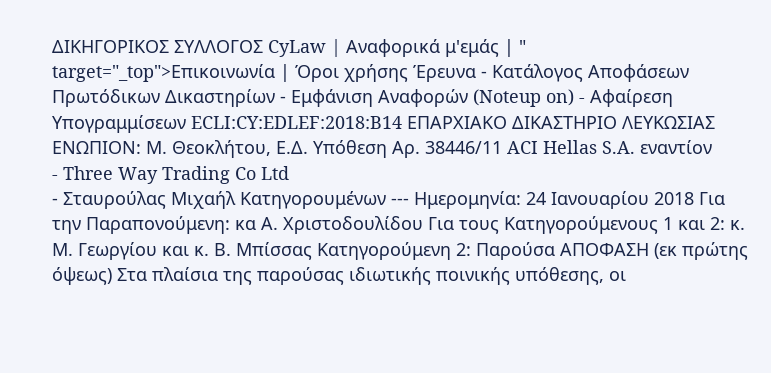ΔΙΚΗΓΟΡΙΚΟΣ ΣΥΛΛΟΓΟΣ CyLaw | Αναφορικά μ'εμάς | " target="_top">Επικοινωνία | Όροι χρήσης Έρευνα - Κατάλογος Αποφάσεων Πρωτόδικων Δικαστηρίων - Εμφάνιση Αναφορών (Noteup on) - Αφαίρεση Υπογραμμίσεων ECLI:CY:EDLEF:2018:B14 ΕΠΑΡΧΙΑΚΟ ΔΙΚΑΣΤΗΡΙΟ ΛΕΥΚΩΣΙΑΣ ΕΝΩΠΙΟΝ: Μ. Θεοκλήτου, Ε.Δ. Υπόθεση Αρ. 38446/11 ACI Hellas S.A. εναντίον
- Three Way Trading Co Ltd
- Σταυρούλας Μιχαήλ Κατηγορουμένων --- Ημερομηνία: 24 Ιανουαρίου 2018 Για την Παραπονούμενη: κα Α. Χριστοδουλίδου Για τους Κατηγορούμενους 1 και 2: κ. Μ. Γεωργίου και κ. Β. Μπίσσας Κατηγορούμενη 2: Παρούσα ΑΠΟΦΑΣΗ (εκ πρώτης όψεως) Στα πλαίσια της παρούσας ιδιωτικής ποινικής υπόθεσης, οι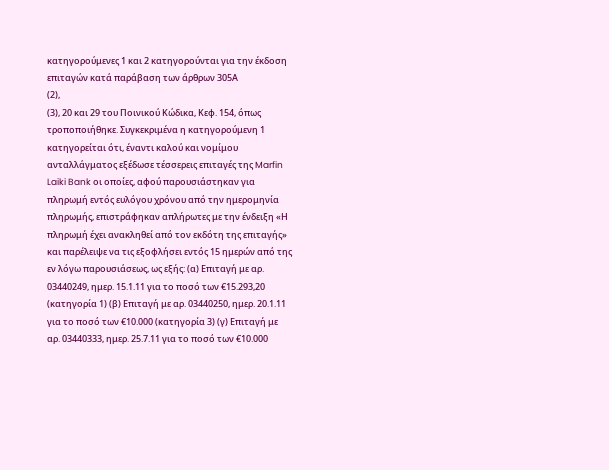κατηγορούμενες 1 και 2 κατηγορούνται για την έκδοση επιταγών κατά παράβαση των άρθρων 305Α
(2),
(3), 20 και 29 του Ποινικού Κώδικα, Κεφ. 154, όπως τροποποιήθηκε. Συγκεκριμένα η κατηγορούμενη 1 κατηγορείται ότι, έναντι καλού και νομίμου ανταλλάγματος εξέδωσε τέσσερεις επιταγές της Marfin Laiki Bank οι οποίες, αφού παρουσιάστηκαν για πληρωμή εντός ευλόγου χρόνου από την ημερομηνία πληρωμής, επιστράφηκαν απλήρωτες με την ένδειξη «Η πληρωμή έχει ανακληθεί από τον εκδότη της επιταγής» και παρέλειψε να τις εξοφλήσει εντός 15 ημερών από της εν λόγω παρουσιάσεως, ως εξής: (α) Επιταγή με αρ. 03440249, ημερ. 15.1.11 για το ποσό των €15.293,20 (κατηγορία 1) (β) Επιταγή με αρ. 03440250, ημερ. 20.1.11 για το ποσό των €10.000 (κατηγορία 3) (γ) Επιταγή με αρ. 03440333, ημερ. 25.7.11 για το ποσό των €10.000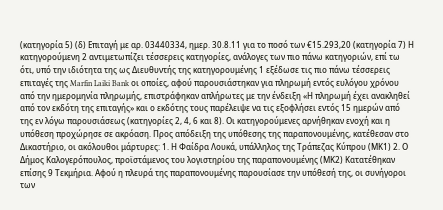(κατηγορία 5) (δ) Επιταγή με αρ. 03440334, ημερ. 30.8.11 για το ποσό των €15.293,20 (κατηγορία 7) Η κατηγορούμενη 2 αντιμετωπίζει τέσσερεις κατηγορίες, ανάλογες των πιο πάνω κατηγοριών, επί τω ότι, υπό την ιδιότητα της ως Διευθυντής της κατηγορουμένης 1 εξέδωσε τις πιο πάνω τέσσερεις επιταγές της Marfin Laiki Bank οι οποίες, αφού παρουσιάστηκαν για πληρωμή εντός ευλόγου χρόνου από την ημερομηνία πληρωμής, επιστράφηκαν απλήρωτες με την ένδειξη «Η πληρωμή έχει ανακληθεί από τον εκδότη της επιταγής» και ο εκδότης τους παρέλειψε να τις εξοφλήσει εντός 15 ημερών από της εν λόγω παρουσιάσεως (κατηγορίες 2, 4, 6 και 8). Οι κατηγορούμενες αρνήθηκαν ενοχή και η υπόθεση προχώρησε σε ακρόαση. Προς απόδειξη της υπόθεσης της παραπονουμένης, κατέθεσαν στο Δικαστήριο, οι ακόλουθοι μάρτυρες: 1. Η Φαίδρα Λουκά, υπάλληλος της Τράπεζας Κύπρου (ΜΚ1) 2. Ο Δήμος Καλογερόπουλος, προϊστάμενος του λογιστηρίου της παραπονουμένης (ΜΚ2) Κατατέθηκαν επίσης 9 Τεκμήρια. Αφού η πλευρά της παραπονουμένης παρουσίασε την υπόθεσή της, οι συνήγοροι των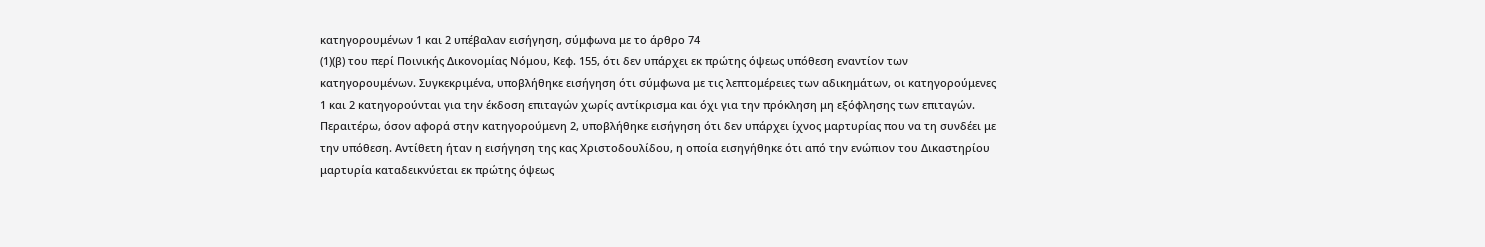κατηγορουμένων 1 και 2 υπέβαλαν εισήγηση, σύμφωνα με το άρθρο 74
(1)(β) του περί Ποινικής Δικονομίας Νόμου, Κεφ. 155, ότι δεν υπάρχει εκ πρώτης όψεως υπόθεση εναντίον των κατηγορουμένων. Συγκεκριμένα, υποβλήθηκε εισήγηση ότι σύμφωνα με τις λεπτομέρειες των αδικημάτων, οι κατηγορούμενες 1 και 2 κατηγορούνται για την έκδοση επιταγών χωρίς αντίκρισμα και όχι για την πρόκληση μη εξόφλησης των επιταγών. Περαιτέρω, όσον αφορά στην κατηγορούμενη 2, υποβλήθηκε εισήγηση ότι δεν υπάρχει ίχνος μαρτυρίας που να τη συνδέει με την υπόθεση. Αντίθετη ήταν η εισήγηση της κας Χριστοδουλίδου, η οποία εισηγήθηκε ότι από την ενώπιον του Δικαστηρίου μαρτυρία καταδεικνύεται εκ πρώτης όψεως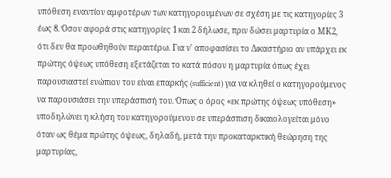υπόθεση εναντίον αμφοτέρων των κατηγορουμένων σε σχέση με τις κατηγορίες 3 έως 8. Όσον αφορά στις κατηγορίες 1 και 2 δήλωσε, πριν δώσει μαρτυρία ο ΜΚ2, ότι δεν θα προωθηθούν περαιτέρω. Για ν' αποφασίσει το Δικαστήριο αν υπάρχει εκ πρώτης όψεως υπόθεση εξετάζεται το κατά πόσον η μαρτυρία όπως έχει παρουσιαστεί ενώπιον του είναι επαρκής (sufficient) για να κληθεί ο κατηγορούμενος να παρουσιάσει την υπεράσπισή του. Όπως ο όρος «εκ πρώτης όψεως υπόθεση» υποδηλώνει η κλήση του κατηγορούμενου σε υπεράσπιση δικαιολογείται μόνο όταν ως θέμα πρώτης όψεως, δηλαδή, μετά την προκαταρκτική θεώρηση της μαρτυρίας,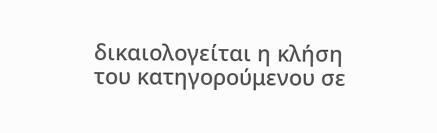δικαιολογείται η κλήση του κατηγορούμενου σε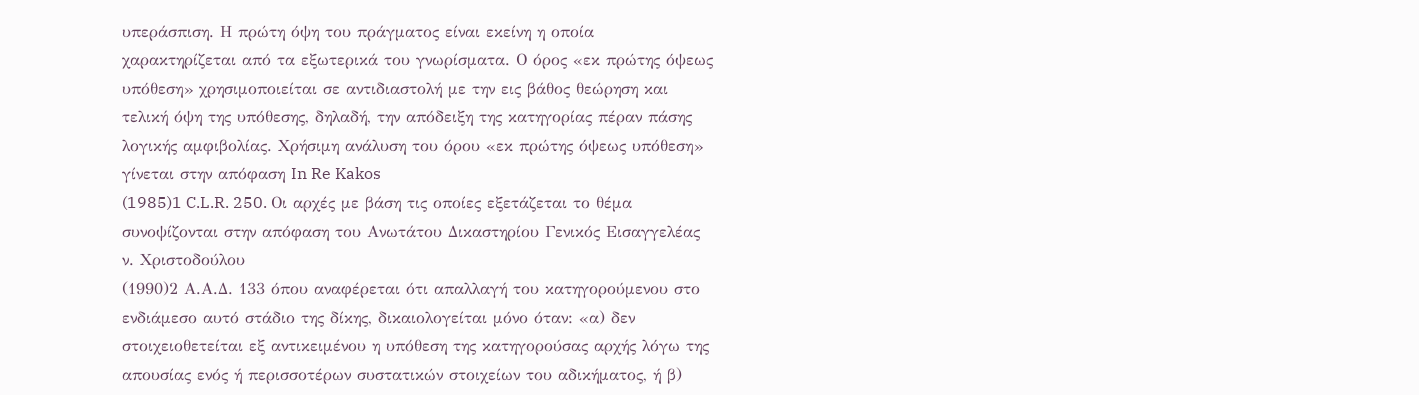υπεράσπιση. Η πρώτη όψη του πράγματος είναι εκείνη η οποία χαρακτηρίζεται από τα εξωτερικά του γνωρίσματα. Ο όρος «εκ πρώτης όψεως υπόθεση» χρησιμοποιείται σε αντιδιαστολή με την εις βάθος θεώρηση και τελική όψη της υπόθεσης, δηλαδή, την απόδειξη της κατηγορίας πέραν πάσης λογικής αμφιβολίας. Χρήσιμη ανάλυση του όρου «εκ πρώτης όψεως υπόθεση» γίνεται στην απόφαση In Re Kakos
(1985)1 C.L.R. 250. Οι αρχές με βάση τις οποίες εξετάζεται το θέμα συνοψίζονται στην απόφαση του Ανωτάτου Δικαστηρίου Γενικός Εισαγγελέας ν. Χριστοδούλου
(1990)2 Α.Α.Δ. 133 όπου αναφέρεται ότι απαλλαγή του κατηγορούμενου στο ενδιάμεσο αυτό στάδιο της δίκης, δικαιολογείται μόνο όταν: «α) δεν στοιχειοθετείται εξ αντικειμένου η υπόθεση της κατηγορούσας αρχής λόγω της απουσίας ενός ή περισσοτέρων συστατικών στοιχείων του αδικήματος, ή β)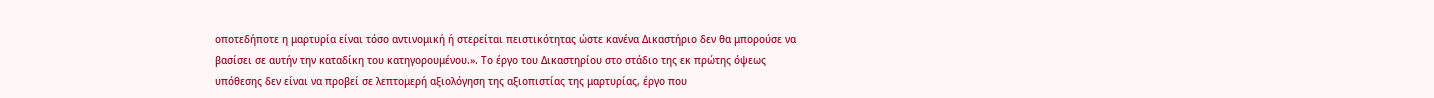οποτεδήποτε η μαρτυρία είναι τόσο αντινομική ή στερείται πειστικότητας ώστε κανένα Δικαστήριο δεν θα μπορούσε να βασίσει σε αυτήν την καταδίκη του κατηγορουμένου.». Το έργο του Δικαστηρίου στο στάδιο της εκ πρώτης όψεως υπόθεσης δεν είναι να προβεί σε λεπτομερή αξιολόγηση της αξιοπιστίας της μαρτυρίας, έργο που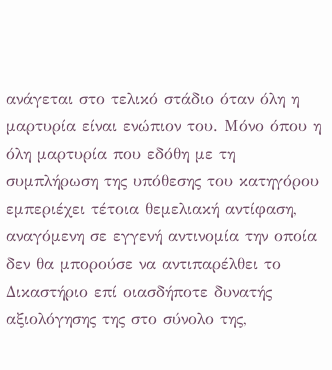ανάγεται στο τελικό στάδιο όταν όλη η μαρτυρία είναι ενώπιον του. Μόνο όπου η όλη μαρτυρία που εδόθη με τη συμπλήρωση της υπόθεσης του κατηγόρου εμπεριέχει τέτοια θεμελιακή αντίφαση, αναγόμενη σε εγγενή αντινομία την οποία δεν θα μπορούσε να αντιπαρέλθει το Δικαστήριο επί οιασδήποτε δυνατής αξιολόγησης της στο σύνολο της,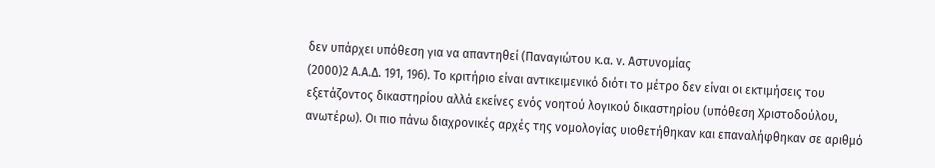δεν υπάρχει υπόθεση για να απαντηθεί (Παναγιώτου κ.α. ν. Αστυνομίας
(2000)2 Α.Α.Δ. 191, 196). Το κριτήριο είναι αντικειμενικό διότι το μέτρο δεν είναι οι εκτιμήσεις του εξετάζοντος δικαστηρίου αλλά εκείνες ενός νοητού λογικού δικαστηρίου (υπόθεση Χριστοδούλου, ανωτέρω). Οι πιο πάνω διαχρονικές αρχές της νομολογίας υιοθετήθηκαν και επαναλήφθηκαν σε αριθμό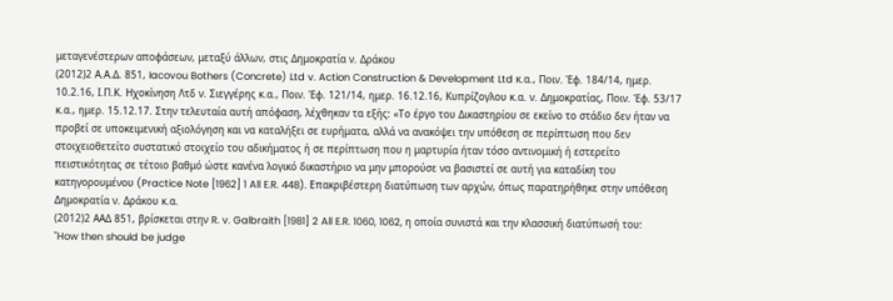μεταγενέστερων αποφάσεων, μεταξύ άλλων, στις Δημοκρατία ν. Δράκου
(2012)2 Α.Α.Δ. 851, Iacovou Bothers (Concrete) Ltd v. Action Construction & Development Ltd κ.α., Ποιν. Έφ. 184/14, ημερ. 10.2.16, Ι.Π.Κ. Ηχοκίνηση Λτδ ν. Σιεγγέρης κ.α., Ποιν. Έφ. 121/14, ημερ. 16.12.16, Κυπρίζογλου κ.α. ν. Δημοκρατίας, Ποιν. Έφ. 53/17 κ.α., ημερ. 15.12.17. Στην τελευταία αυτή απόφαση, λέχθηκαν τα εξής: «Το έργο του Δικαστηρίου σε εκείνο το στάδιο δεν ήταν να προβεί σε υποκειμενική αξιολόγηση και να καταλήξει σε ευρήματα, αλλά να ανακόψει την υπόθεση σε περίπτωση που δεν στοιχειοθετείτο συστατικό στοιχείο του αδικήματος ή σε περίπτωση που η μαρτυρία ήταν τόσο αντινομική ή εστερείτο πειστικότητας σε τέτοιο βαθμό ώστε κανένα λογικό δικαστήριο να μην μπορούσε να βασιστεί σε αυτή για καταδίκη του κατηγορουμένου (Practice Note [1962] 1 All E.R. 448). Επακριβέστερη διατύπωση των αρχών, όπως παρατηρήθηκε στην υπόθεση Δημοκρατία ν. Δράκου κ.α.
(2012)2 ΑΑΔ 851, βρίσκεται στην R. v. Galbraith [1981] 2 All E.R. 1060, 1062, η οποία συνιστά και την κλασσική διατύπωσή του: "How then should be judge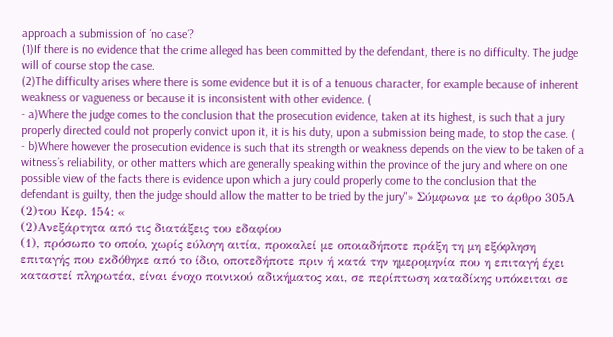approach a submission of ´no case´?
(1)If there is no evidence that the crime alleged has been committed by the defendant, there is no difficulty. The judge will of course stop the case.
(2)The difficulty arises where there is some evidence but it is of a tenuous character, for example because of inherent weakness or vagueness or because it is inconsistent with other evidence. (
- a)Where the judge comes to the conclusion that the prosecution evidence, taken at its highest, is such that a jury properly directed could not properly convict upon it, it is his duty, upon a submission being made, to stop the case. (
- b)Where however the prosecution evidence is such that its strength or weakness depends on the view to be taken of a witness´s reliability, or other matters which are generally speaking within the province of the jury and where on one possible view of the facts there is evidence upon which a jury could properly come to the conclusion that the defendant is guilty, then the judge should allow the matter to be tried by the jury"» Σύμφωνα με το άρθρο 305Α
(2)του Κεφ. 154: «
(2)Ανεξάρτητα από τις διατάξεις του εδαφίου
(1), πρόσωπο το οποίο, χωρίς εύλογη αιτία, προκαλεί με οποιαδήποτε πράξη τη μη εξόφληση επιταγής που εκδόθηκε από το ίδιο, οποτεδήποτε πριν ή κατά την ημερομηνία που η επιταγή έχει καταστεί πληρωτέα, είναι ένοχο ποινικού αδικήματος και, σε περίπτωση καταδίκης υπόκειται σε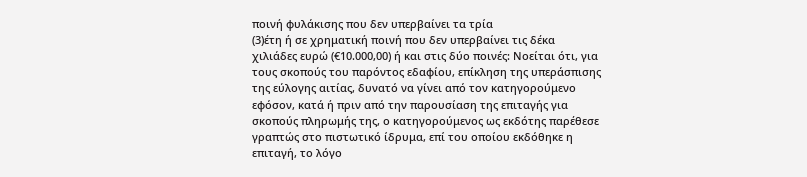ποινή φυλάκισης που δεν υπερβαίνει τα τρία
(3)έτη ή σε χρηματική ποινή που δεν υπερβαίνει τις δέκα χιλιάδες ευρώ (€10.000,00) ή και στις δύο ποινές: Νοείται ότι, για τους σκοπούς του παρόντος εδαφίου, επίκληση της υπεράσπισης της εύλογης αιτίας, δυνατό να γίνει από τον κατηγορούμενο εφόσον, κατά ή πριν από την παρουσίαση της επιταγής για σκοπούς πληρωμής της, ο κατηγορούμενος ως εκδότης παρέθεσε γραπτώς στο πιστωτικό ίδρυμα, επί του οποίου εκδόθηκε η επιταγή, το λόγο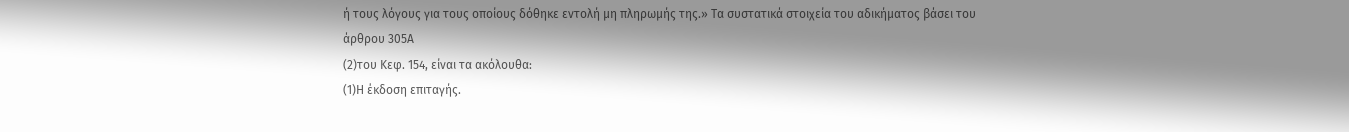ή τους λόγους για τους οποίους δόθηκε εντολή μη πληρωμής της.» Τα συστατικά στοιχεία του αδικήματος βάσει του άρθρου 305Α
(2)του Κεφ. 154, είναι τα ακόλουθα:
(1)Η έκδοση επιταγής.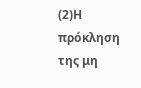(2)Η πρόκληση της μη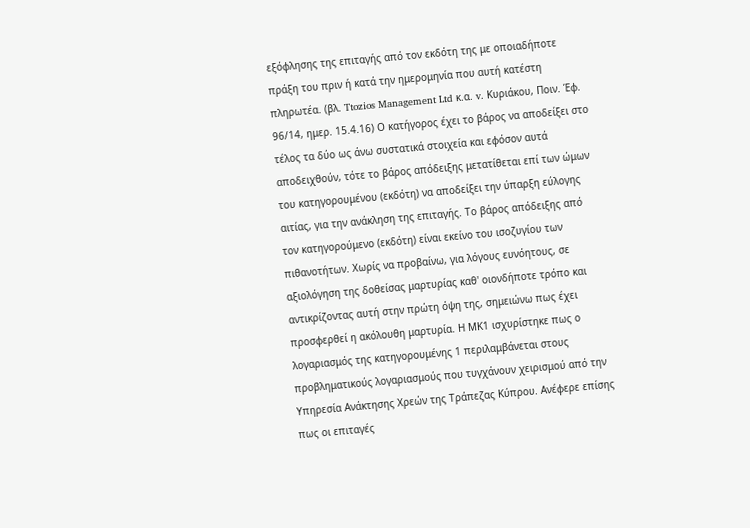εξόφλησης της επιταγής από τον εκδότη της με οποιαδήποτε πράξη του πριν ή κατά την ημερομηνία που αυτή κατέστη πληρωτέα. (βλ. Ttozios Management Ltd κ.α. v. Κυριάκου, Ποιν. Έφ. 96/14, ημερ. 15.4.16) Ο κατήγορος έχει το βάρος να αποδείξει στο τέλος τα δύο ως άνω συστατικά στοιχεία και εφόσον αυτά αποδειχθούν, τότε το βάρος απόδειξης μετατίθεται επί των ώμων του κατηγορουμένου (εκδότη) να αποδείξει την ύπαρξη εύλογης αιτίας, για την ανάκληση της επιταγής. Το βάρος απόδειξης από τον κατηγορούμενο (εκδότη) είναι εκείνο του ισοζυγίου των πιθανοτήτων. Χωρίς να προβαίνω, για λόγους ευνόητους, σε αξιολόγηση της δοθείσας μαρτυρίας καθ' οιονδήποτε τρόπο και αντικρίζοντας αυτή στην πρώτη όψη της, σημειώνω πως έχει προσφερθεί η ακόλουθη μαρτυρία. Η ΜΚ1 ισχυρίστηκε πως ο λογαριασμός της κατηγορουμένης 1 περιλαμβάνεται στους προβληματικούς λογαριασμούς που τυγχάνουν χειρισμού από την Υπηρεσία Ανάκτησης Χρεών της Τράπεζας Κύπρου. Ανέφερε επίσης πως οι επιταγές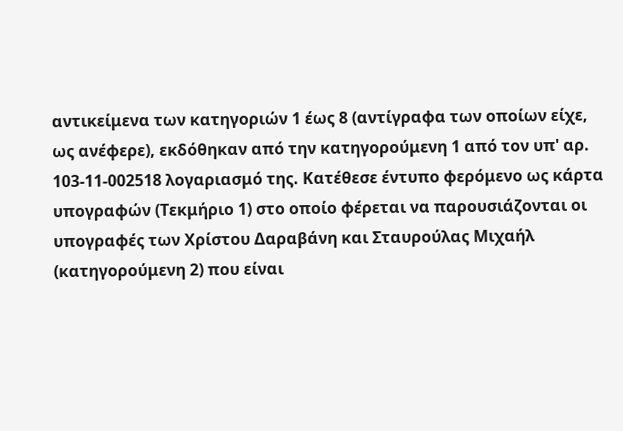αντικείμενα των κατηγοριών 1 έως 8 (αντίγραφα των οποίων είχε, ως ανέφερε), εκδόθηκαν από την κατηγορούμενη 1 από τον υπ' αρ. 103-11-002518 λογαριασμό της. Κατέθεσε έντυπο φερόμενο ως κάρτα υπογραφών (Τεκμήριο 1) στο οποίο φέρεται να παρουσιάζονται οι υπογραφές των Χρίστου Δαραβάνη και Σταυρούλας Μιχαήλ (κατηγορούμενη 2) που είναι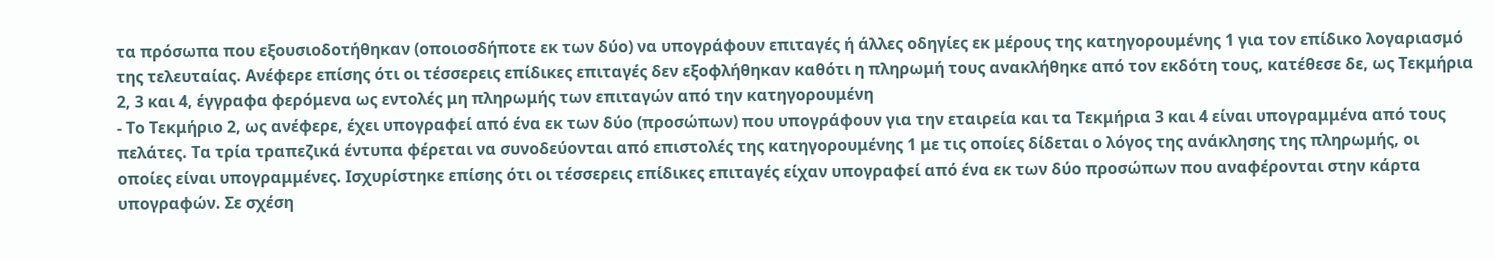τα πρόσωπα που εξουσιοδοτήθηκαν (οποιοσδήποτε εκ των δύο) να υπογράφουν επιταγές ή άλλες οδηγίες εκ μέρους της κατηγορουμένης 1 για τον επίδικο λογαριασμό της τελευταίας. Ανέφερε επίσης ότι οι τέσσερεις επίδικες επιταγές δεν εξοφλήθηκαν καθότι η πληρωμή τους ανακλήθηκε από τον εκδότη τους, κατέθεσε δε, ως Τεκμήρια 2, 3 και 4, έγγραφα φερόμενα ως εντολές μη πληρωμής των επιταγών από την κατηγορουμένη
- Το Τεκμήριο 2, ως ανέφερε, έχει υπογραφεί από ένα εκ των δύο (προσώπων) που υπογράφουν για την εταιρεία και τα Τεκμήρια 3 και 4 είναι υπογραμμένα από τους πελάτες. Τα τρία τραπεζικά έντυπα φέρεται να συνοδεύονται από επιστολές της κατηγορουμένης 1 με τις οποίες δίδεται ο λόγος της ανάκλησης της πληρωμής, οι οποίες είναι υπογραμμένες. Ισχυρίστηκε επίσης ότι οι τέσσερεις επίδικες επιταγές είχαν υπογραφεί από ένα εκ των δύο προσώπων που αναφέρονται στην κάρτα υπογραφών. Σε σχέση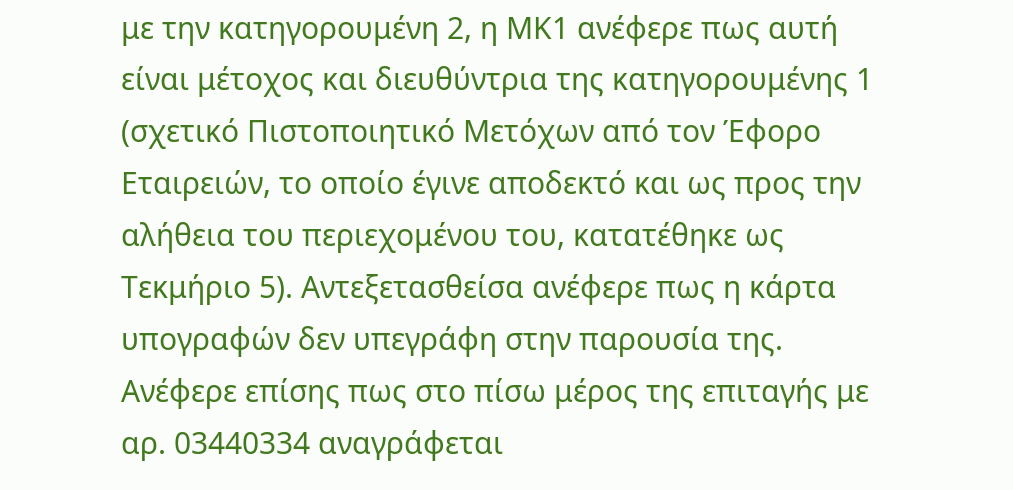με την κατηγορουμένη 2, η ΜΚ1 ανέφερε πως αυτή είναι μέτοχος και διευθύντρια της κατηγορουμένης 1 (σχετικό Πιστοποιητικό Μετόχων από τον Έφορο Εταιρειών, το οποίο έγινε αποδεκτό και ως προς την αλήθεια του περιεχομένου του, κατατέθηκε ως Τεκμήριο 5). Αντεξετασθείσα ανέφερε πως η κάρτα υπογραφών δεν υπεγράφη στην παρουσία της. Ανέφερε επίσης πως στο πίσω μέρος της επιταγής με αρ. 03440334 αναγράφεται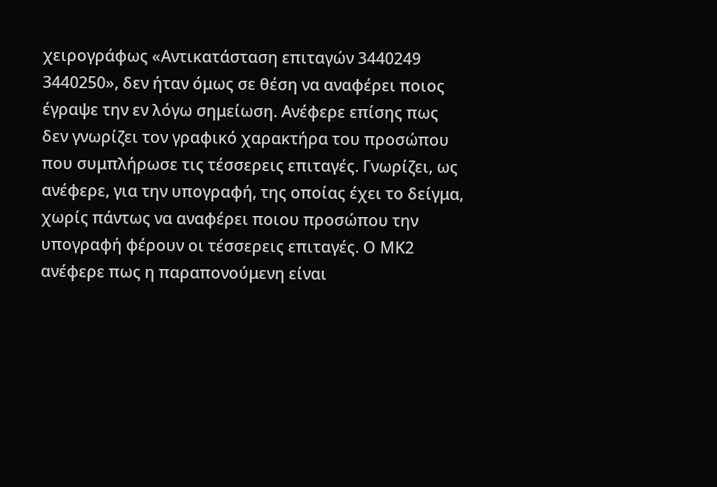χειρογράφως «Αντικατάσταση επιταγών 3440249 3440250», δεν ήταν όμως σε θέση να αναφέρει ποιος έγραψε την εν λόγω σημείωση. Ανέφερε επίσης πως δεν γνωρίζει τον γραφικό χαρακτήρα του προσώπου που συμπλήρωσε τις τέσσερεις επιταγές. Γνωρίζει, ως ανέφερε, για την υπογραφή, της οποίας έχει το δείγμα, χωρίς πάντως να αναφέρει ποιου προσώπου την υπογραφή φέρουν οι τέσσερεις επιταγές. Ο ΜΚ2 ανέφερε πως η παραπονούμενη είναι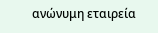ανώνυμη εταιρεία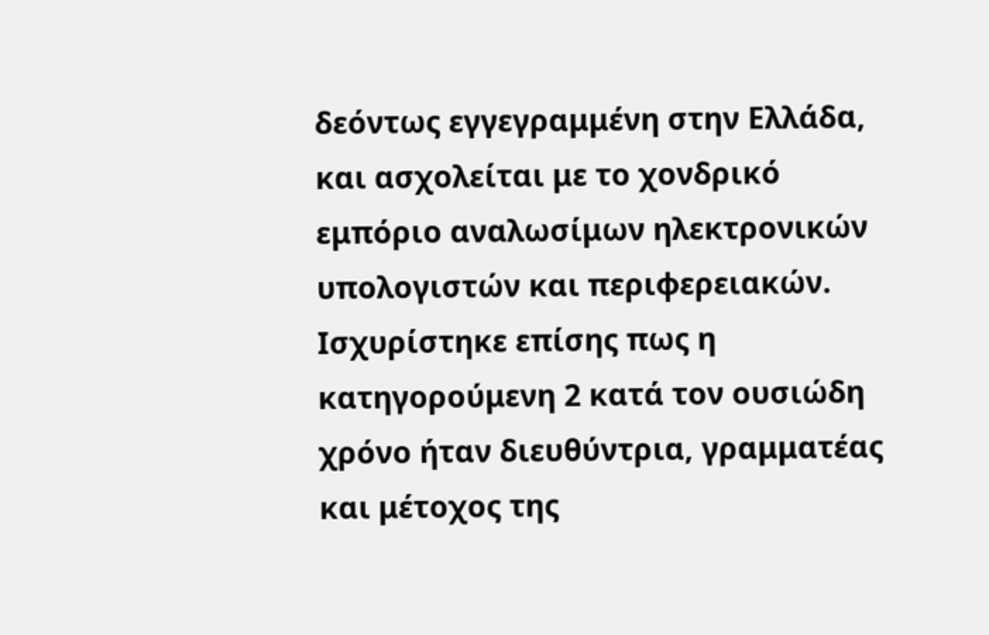δεόντως εγγεγραμμένη στην Ελλάδα, και ασχολείται με το χονδρικό εμπόριο αναλωσίμων ηλεκτρονικών υπολογιστών και περιφερειακών. Ισχυρίστηκε επίσης πως η κατηγορούμενη 2 κατά τον ουσιώδη χρόνο ήταν διευθύντρια, γραμματέας και μέτοχος της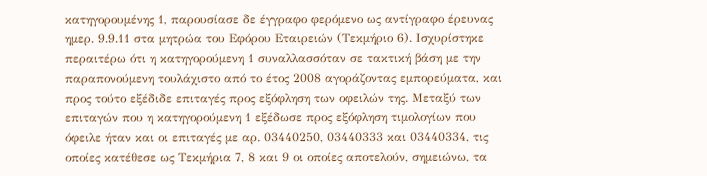κατηγορουμένης 1, παρουσίασε δε έγγραφο φερόμενο ως αντίγραφο έρευνας ημερ. 9.9.11 στα μητρώα του Εφόρου Εταιρειών (Τεκμήριο 6). Ισχυρίστηκε περαιτέρω ότι η κατηγορούμενη 1 συναλλασσόταν σε τακτική βάση με την παραπονούμενη τουλάχιστο από το έτος 2008 αγοράζοντας εμπορεύματα, και προς τούτο εξέδιδε επιταγές προς εξόφληση των οφειλών της. Μεταξύ των επιταγών που η κατηγορούμενη 1 εξέδωσε προς εξόφληση τιμολογίων που όφειλε ήταν και οι επιταγές με αρ. 03440250, 03440333 και 03440334, τις οποίες κατέθεσε ως Τεκμήρια 7, 8 και 9 οι οποίες αποτελούν, σημειώνω, τα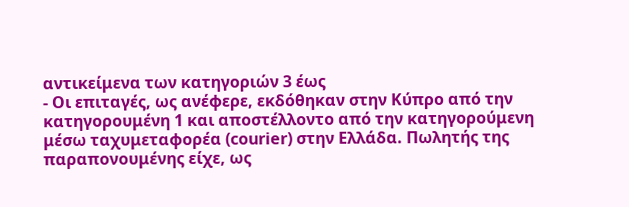αντικείμενα των κατηγοριών 3 έως
- Οι επιταγές, ως ανέφερε, εκδόθηκαν στην Κύπρο από την κατηγορουμένη 1 και αποστέλλοντο από την κατηγορούμενη μέσω ταχυμεταφορέα (courier) στην Ελλάδα. Πωλητής της παραπονουμένης είχε, ως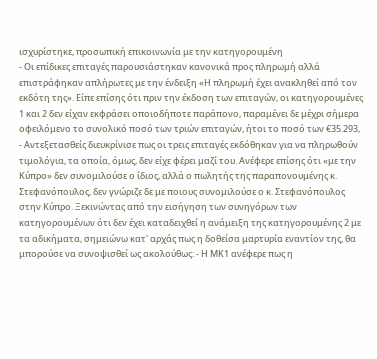ισχυρίστηκε, προσωπική επικοινωνία με την κατηγορουμένη
- Οι επίδικες επιταγές παρουσιάστηκαν κανονικά προς πληρωμή αλλά επιστράφηκαν απλήρωτες με την ένδειξη «Η πληρωμή έχει ανακληθεί από τον εκδότη της». Είπε επίσης ότι πριν την έκδοση των επιταγών, οι κατηγορουμένες 1 και 2 δεν είχαν εκφράσει οποιοδήποτε παράπονο, παραμένει δε μέχρι σήμερα οφειλόμενο το συνολικό ποσό των τριών επιταγών, ήτοι το ποσό των €35.293,
- Αντεξετασθείς διευκρίνισε πως οι τρεις επιταγές εκδόθηκαν για να πληρωθούν τιμολόγια, τα οποία, όμως, δεν είχε φέρει μαζί του. Ανέφερε επίσης ότι «με την Κύπρο» δεν συνομιλούσε ο ίδιος, αλλά ο πωλητής της παραπονουμένης κ. Στεφανόπουλος, δεν γνώριζε δε με ποιους συνομιλούσε ο κ. Στεφανόπουλος στην Κύπρο. Ξεκινώντας από την εισήγηση των συνηγόρων των κατηγορουμένων ότι δεν έχει καταδειχθεί η ανάμειξη της κατηγορουμένης 2 με τα αδικήματα, σημειώνω κατ' αρχάς πως η δοθείσα μαρτυρία εναντίον της, θα μπορούσε να συνοψισθεί ως ακολούθως: - Η ΜΚ1 ανέφερε πως η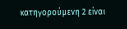κατηγορούμενη 2 είναι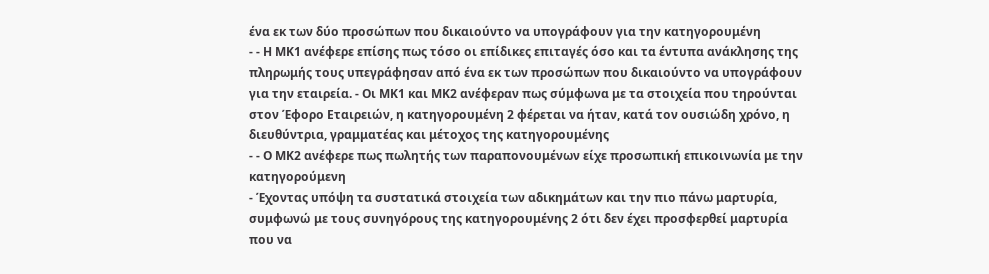ένα εκ των δύο προσώπων που δικαιούντο να υπογράφουν για την κατηγορουμένη
- - Η ΜΚ1 ανέφερε επίσης πως τόσο οι επίδικες επιταγές όσο και τα έντυπα ανάκλησης της πληρωμής τους υπεγράφησαν από ένα εκ των προσώπων που δικαιούντο να υπογράφουν για την εταιρεία. - Οι ΜΚ1 και ΜΚ2 ανέφεραν πως σύμφωνα με τα στοιχεία που τηρούνται στον Έφορο Εταιρειών, η κατηγορουμένη 2 φέρεται να ήταν, κατά τον ουσιώδη χρόνο, η διευθύντρια, γραμματέας και μέτοχος της κατηγορουμένης
- - Ο ΜΚ2 ανέφερε πως πωλητής των παραπονουμένων είχε προσωπική επικοινωνία με την κατηγορούμενη
- Έχοντας υπόψη τα συστατικά στοιχεία των αδικημάτων και την πιο πάνω μαρτυρία, συμφωνώ με τους συνηγόρους της κατηγορουμένης 2 ότι δεν έχει προσφερθεί μαρτυρία που να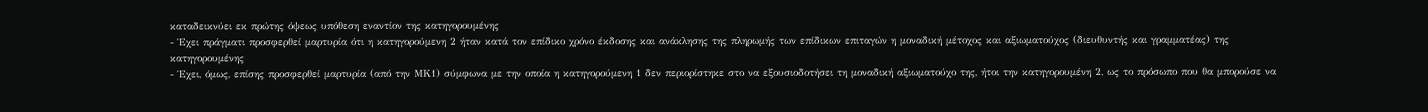καταδεικνύει εκ πρώτης όψεως υπόθεση εναντίον της κατηγορουμένης
- Έχει πράγματι προσφερθεί μαρτυρία ότι η κατηγορούμενη 2 ήταν κατά τον επίδικο χρόνο έκδοσης και ανάκλησης της πληρωμής των επίδικων επιταγών η μοναδική μέτοχος και αξιωματούχος (διευθυντής και γραμματέας) της κατηγορουμένης
- Έχει, όμως, επίσης προσφερθεί μαρτυρία (από την ΜΚ1) σύμφωνα με την οποία η κατηγορούμενη 1 δεν περιορίστηκε στο να εξουσιοδοτήσει τη μοναδική αξιωματούχο της, ήτοι την κατηγορουμένη 2, ως το πρόσωπο που θα μπορούσε να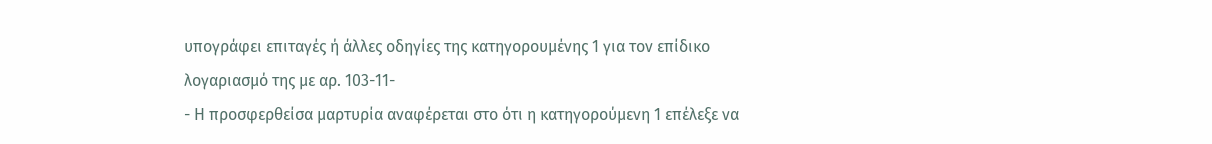υπογράφει επιταγές ή άλλες οδηγίες της κατηγορουμένης 1 για τον επίδικο λογαριασμό της με αρ. 103-11-
- Η προσφερθείσα μαρτυρία αναφέρεται στο ότι η κατηγορούμενη 1 επέλεξε να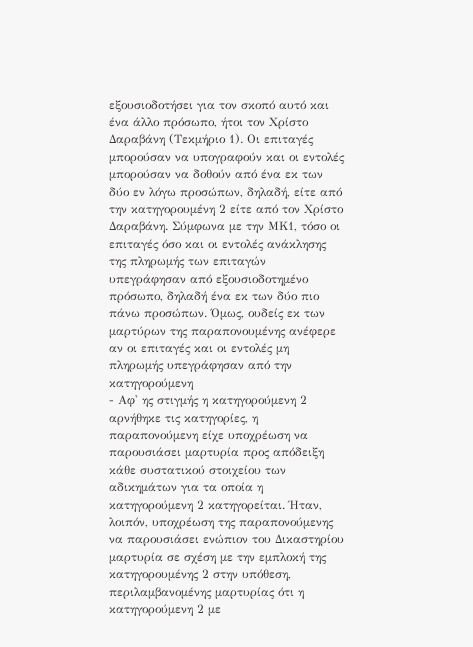εξουσιοδοτήσει για τον σκοπό αυτό και ένα άλλο πρόσωπο, ήτοι τον Χρίστο Δαραβάνη (Τεκμήριο 1). Οι επιταγές μπορούσαν να υπογραφούν και οι εντολές μπορούσαν να δοθούν από ένα εκ των δύο εν λόγω προσώπων, δηλαδή, είτε από την κατηγορουμένη 2 είτε από τον Χρίστο Δαραβάνη. Σύμφωνα με την ΜΚ1, τόσο οι επιταγές όσο και οι εντολές ανάκλησης της πληρωμής των επιταγών υπεγράφησαν από εξουσιοδοτημένο πρόσωπο, δηλαδή ένα εκ των δύο πιο πάνω προσώπων. Όμως, ουδείς εκ των μαρτύρων της παραπονουμένης ανέφερε αν οι επιταγές και οι εντολές μη πληρωμής υπεγράφησαν από την κατηγορούμενη
- Αφ' ης στιγμής η κατηγορούμενη 2 αρνήθηκε τις κατηγορίες, η παραπονούμενη είχε υποχρέωση να παρουσιάσει μαρτυρία προς απόδειξη κάθε συστατικού στοιχείου των αδικημάτων για τα οποία η κατηγορούμενη 2 κατηγορείται. Ήταν, λοιπόν, υποχρέωση της παραπονούμενης να παρουσιάσει ενώπιον του Δικαστηρίου μαρτυρία σε σχέση με την εμπλοκή της κατηγορουμένης 2 στην υπόθεση, περιλαμβανομένης μαρτυρίας ότι η κατηγορούμενη 2 με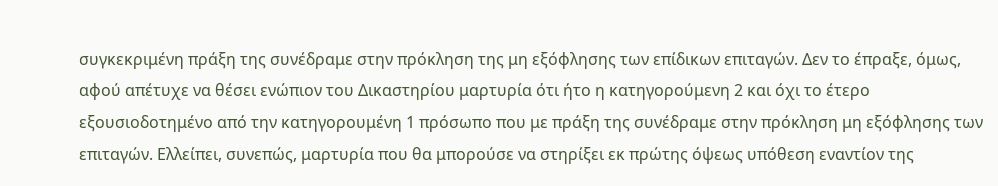συγκεκριμένη πράξη της συνέδραμε στην πρόκληση της μη εξόφλησης των επίδικων επιταγών. Δεν το έπραξε, όμως, αφού απέτυχε να θέσει ενώπιον του Δικαστηρίου μαρτυρία ότι ήτο η κατηγορούμενη 2 και όχι το έτερο εξουσιοδοτημένο από την κατηγορουμένη 1 πρόσωπο που με πράξη της συνέδραμε στην πρόκληση μη εξόφλησης των επιταγών. Ελλείπει, συνεπώς, μαρτυρία που θα μπορούσε να στηρίξει εκ πρώτης όψεως υπόθεση εναντίον της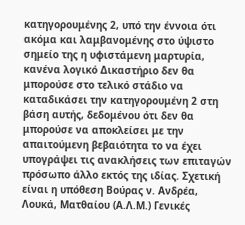κατηγορουμένης 2, υπό την έννοια ότι ακόμα και λαμβανομένης στο ύψιστο σημείο της η υφιστάμενη μαρτυρία, κανένα λογικό Δικαστήριο δεν θα μπορούσε στο τελικό στάδιο να καταδικάσει την κατηγορουμένη 2 στη βάση αυτής, δεδομένου ότι δεν θα μπορούσε να αποκλείσει με την απαιτούμενη βεβαιότητα το να έχει υπογράψει τις ανακλήσεις των επιταγών πρόσωπο άλλο εκτός της ιδίας. Σχετική είναι η υπόθεση Βούρας ν. Ανδρέα, Λουκά, Ματθαίου (Α.Λ.Μ.) Γενικές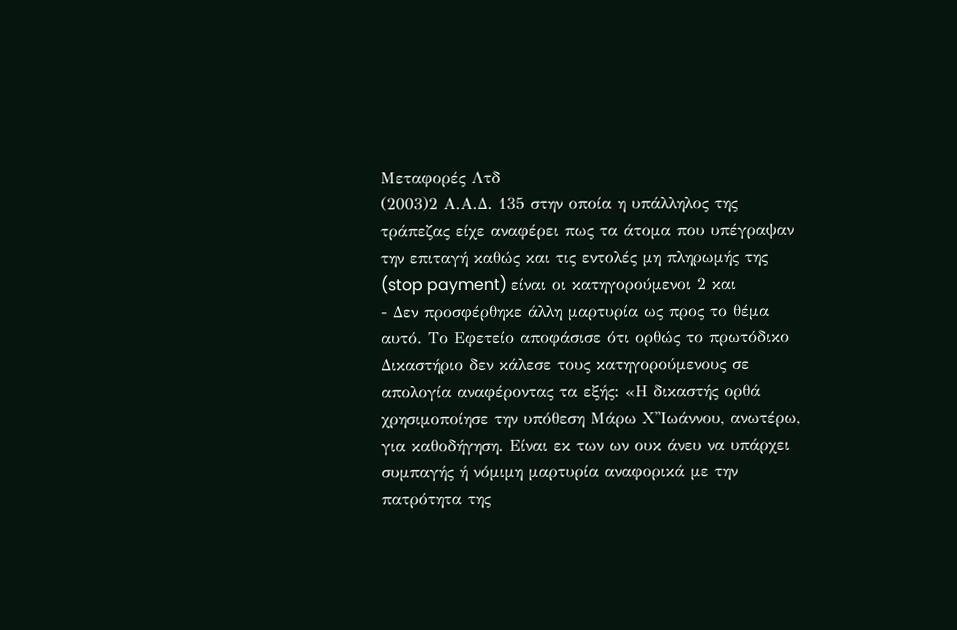Μεταφορές Λτδ
(2003)2 Α.Α.Δ. 135 στην οποία η υπάλληλος της τράπεζας είχε αναφέρει πως τα άτομα που υπέγραψαν την επιταγή καθώς και τις εντολές μη πληρωμής της (stop payment) είναι οι κατηγορούμενοι 2 και
- Δεν προσφέρθηκε άλλη μαρτυρία ως προς το θέμα αυτό. Το Εφετείο αποφάσισε ότι ορθώς το πρωτόδικο Δικαστήριο δεν κάλεσε τους κατηγορούμενους σε απολογία αναφέροντας τα εξής: «Η δικαστής ορθά χρησιμοποίησε την υπόθεση Μάρω Χ''Ιωάννου, ανωτέρω, για καθοδήγηση. Είναι εκ των ων ουκ άνευ να υπάρχει συμπαγής ή νόμιμη μαρτυρία αναφορικά με την πατρότητα της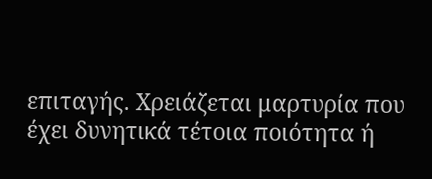επιταγής. Χρειάζεται μαρτυρία που έχει δυνητικά τέτοια ποιότητα ή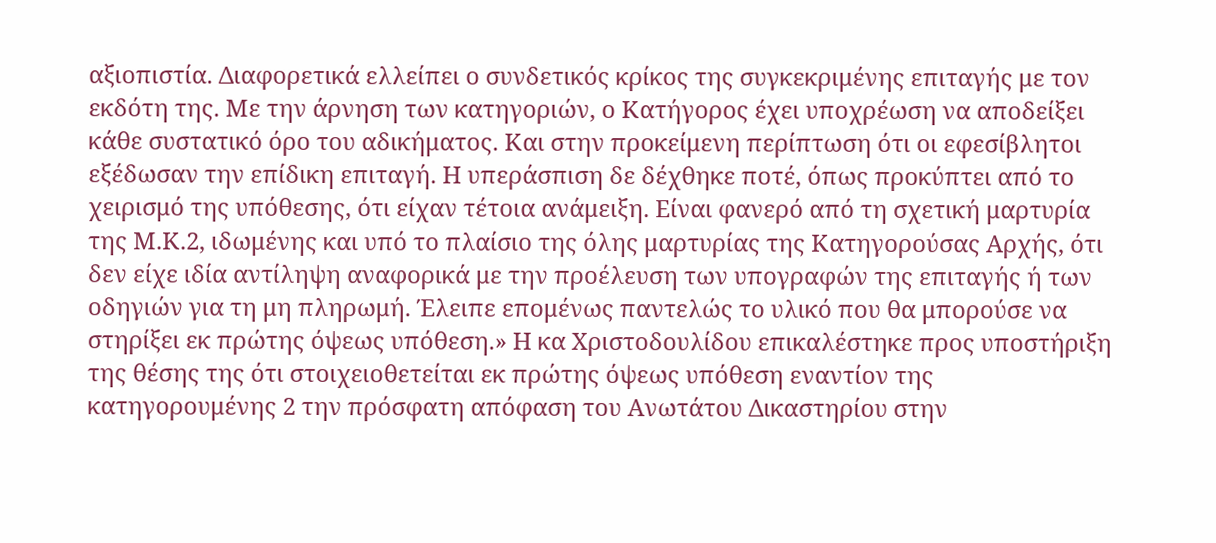αξιοπιστία. Διαφορετικά ελλείπει ο συνδετικός κρίκος της συγκεκριμένης επιταγής με τον εκδότη της. Με την άρνηση των κατηγοριών, ο Κατήγορος έχει υποχρέωση να αποδείξει κάθε συστατικό όρο του αδικήματος. Και στην προκείμενη περίπτωση ότι οι εφεσίβλητοι εξέδωσαν την επίδικη επιταγή. Η υπεράσπιση δε δέχθηκε ποτέ, όπως προκύπτει από το χειρισμό της υπόθεσης, ότι είχαν τέτοια ανάμειξη. Είναι φανερό από τη σχετική μαρτυρία της Μ.Κ.2, ιδωμένης και υπό το πλαίσιο της όλης μαρτυρίας της Κατηγορούσας Αρχής, ότι δεν είχε ιδία αντίληψη αναφορικά με την προέλευση των υπογραφών της επιταγής ή των οδηγιών για τη μη πληρωμή. Έλειπε επομένως παντελώς το υλικό που θα μπορούσε να στηρίξει εκ πρώτης όψεως υπόθεση.» Η κα Χριστοδουλίδου επικαλέστηκε προς υποστήριξη της θέσης της ότι στοιχειοθετείται εκ πρώτης όψεως υπόθεση εναντίον της κατηγορουμένης 2 την πρόσφατη απόφαση του Ανωτάτου Δικαστηρίου στην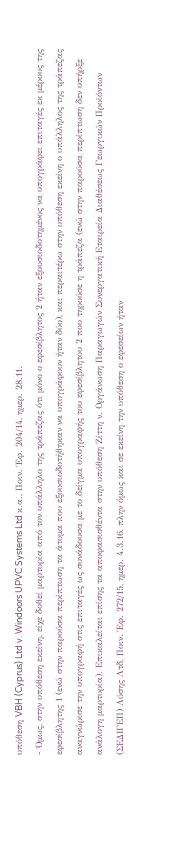υπόθεση VBH (Cyprus) Ltd v. Windoors UPVC Systems Ltd κ.α., Ποιν. Έφ. 204/14, ημερ. 28.11.
- Όμως, στην υπόθεση εκείνη, είχε δοθεί μαρτυρία από τον υπάλληλο της τράπεζας ότι μόνο ο εφεσίβλητος 2 ήταν εξουσιοδοτημένος να υπογράφει επιταγές εκ μέρους της εφεσίβλητης 1 (ενώ στην παρούσα περίπτωση τα άτομα που εξουσιοδοτήθηκαν να υπογράφουν ήταν δύο), και περαιτέρω στην υπόθεση εκείνη ο υπάλληλος της τράπεζας αναγνώρισε την υπογραφή στις επιταγές ως συνάδουσα με το δείγμα υπογραφής του εφεσίβλητου 2 που τηρούσε η τράπεζα (ενώ στην παρούσα περίπτωση δεν υπήρξε ανάλογη μαρτυρία). Επικαλείται επίσης τα αποφασισθέντα στην υπόθεση Ζίττη ν. Οργάνωση Παραγωγών Συνεργατική Εταιρεία Διαθέσεως Γεωργικών Προϊόντων (ΣΕΔΙΓΕΠ) Λύσης Λτδ, Ποιν. Έφ. 272/15, ημερ. 4.3.16, πλην όμως και σε εκείνη την υπόθεση ο εφεσείων ήταν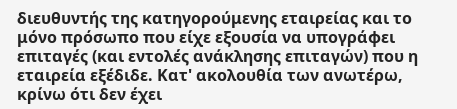διευθυντής της κατηγορούμενης εταιρείας και το μόνο πρόσωπο που είχε εξουσία να υπογράφει επιταγές (και εντολές ανάκλησης επιταγών) που η εταιρεία εξέδιδε. Κατ' ακολουθία των ανωτέρω, κρίνω ότι δεν έχει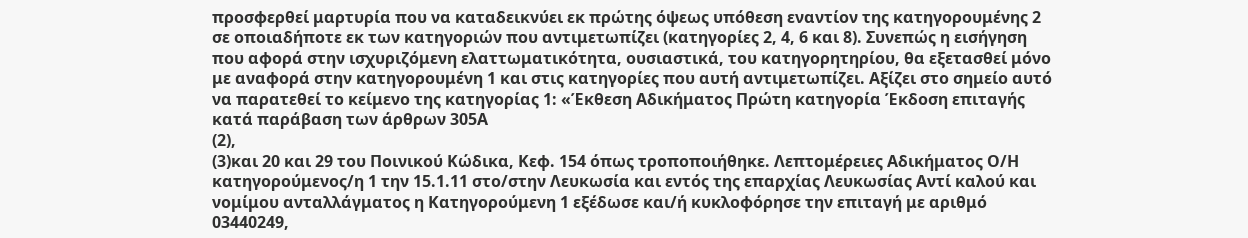προσφερθεί μαρτυρία που να καταδεικνύει εκ πρώτης όψεως υπόθεση εναντίον της κατηγορουμένης 2 σε οποιαδήποτε εκ των κατηγοριών που αντιμετωπίζει (κατηγορίες 2, 4, 6 και 8). Συνεπώς η εισήγηση που αφορά στην ισχυριζόμενη ελαττωματικότητα, ουσιαστικά, του κατηγορητηρίου, θα εξετασθεί μόνο με αναφορά στην κατηγορουμένη 1 και στις κατηγορίες που αυτή αντιμετωπίζει. Αξίζει στο σημείο αυτό να παρατεθεί το κείμενο της κατηγορίας 1: «Έκθεση Αδικήματος Πρώτη κατηγορία Έκδοση επιταγής κατά παράβαση των άρθρων 305Α
(2),
(3)και 20 και 29 του Ποινικού Κώδικα, Κεφ. 154 όπως τροποποιήθηκε. Λεπτομέρειες Αδικήματος Ο/Η κατηγορούμενος/η 1 την 15.1.11 στο/στην Λευκωσία και εντός της επαρχίας Λευκωσίας Αντί καλού και νομίμου ανταλλάγματος η Κατηγορούμενη 1 εξέδωσε και/ή κυκλοφόρησε την επιταγή με αριθμό 03440249,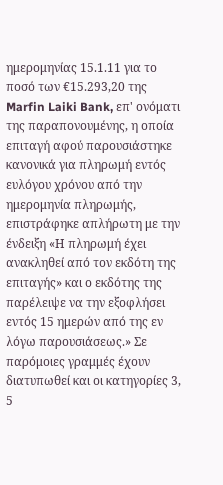ημερομηνίας 15.1.11 για το ποσό των €15.293,20 της Marfin Laiki Bank, επ' ονόματι της παραπονουμένης, η οποία επιταγή αφού παρουσιάστηκε κανονικά για πληρωμή εντός ευλόγου χρόνου από την ημερομηνία πληρωμής, επιστράφηκε απλήρωτη με την ένδειξη «Η πληρωμή έχει ανακληθεί από τον εκδότη της επιταγής» και ο εκδότης της παρέλειψε να την εξοφλήσει εντός 15 ημερών από της εν λόγω παρουσιάσεως.» Σε παρόμοιες γραμμές έχουν διατυπωθεί και οι κατηγορίες 3, 5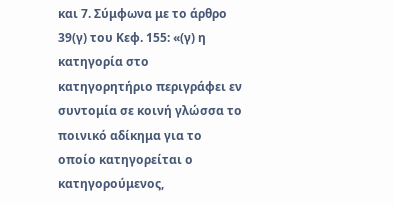και 7. Σύμφωνα με το άρθρο 39(γ) του Κεφ. 155: «(γ) η κατηγορία στο κατηγορητήριο περιγράφει εν συντομία σε κοινή γλώσσα το ποινικό αδίκημα για το οποίο κατηγορείται ο κατηγορούμενος,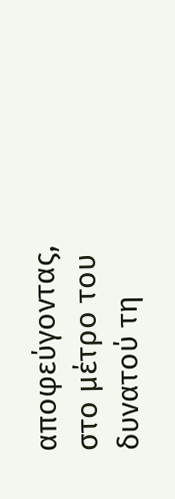αποφεύγοντας, στο μέτρο του δυνατού τη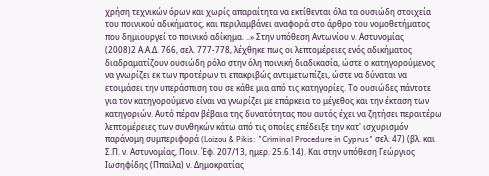χρήση τεχνικών όρων και χωρίς απαραίτητα να εκτίθενται όλα τα ουσιώδη στοιχεία του ποινικού αδικήματος, και περιλαμβάνει αναφορά στο άρθρο του νομοθετήματος που δημιουργεί το ποινικό αδίκημα. ..» Στην υπόθεση Αντωνίου ν. Αστυνομίας
(2008)2 Α.Α.Δ. 766, σελ. 777-778, λέχθηκε πως οι λεπτομέρειες ενός αδικήματος διαδραματίζουν ουσιώδη ρόλο στην όλη ποινική διαδικασία, ώστε ο κατηγορούμενος να γνωρίζει εκ των προτέρων τι επακριβώς αντιμετωπίζει, ώστε να δύναται να ετοιμάσει την υπεράσπιση του σε κάθε μια από τις κατηγορίες. Το ουσιώδες πάντοτε για τον κατηγορούμενο είναι να γνωρίζει με επάρκεια το μέγεθος και την έκταση των κατηγοριών. Αυτό πέραν βέβαια της δυνατότητας που αυτός έχει να ζητήσει περαιτέρω λεπτομέρειες των συνθηκών κάτω από τις οποίες επέδειξε την κατ' ισχυρισμόν παράνομη συμπεριφορά (Loizou & Pikis: "Criminal Procedure in Cyprus" σελ. 47) (βλ. και Σ.Π. ν. Αστυνομίας, Ποιν. Έφ. 207/13, ημερ. 25.6.14). Και στην υπόθεση Γεώργιος Ιωσηφίδης (Ππαϊλα) ν. Δημοκρατίας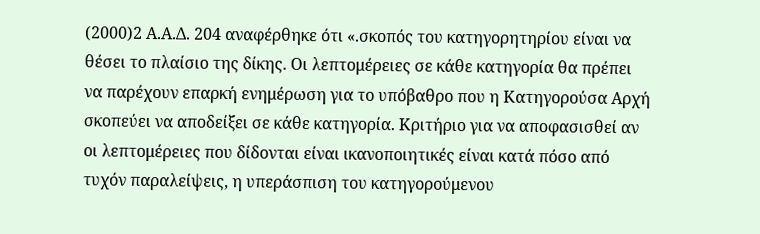(2000)2 Α.Α.Δ. 204 αναφέρθηκε ότι «.σκοπός του κατηγορητηρίου είναι να θέσει το πλαίσιο της δίκης. Οι λεπτομέρειες σε κάθε κατηγορία θα πρέπει να παρέχουν επαρκή ενημέρωση για το υπόβαθρο που η Κατηγορούσα Αρχή σκοπεύει να αποδείξει σε κάθε κατηγορία. Κριτήριο για να αποφασισθεί αν οι λεπτομέρειες που δίδονται είναι ικανοποιητικές είναι κατά πόσο από τυχόν παραλείψεις, η υπεράσπιση του κατηγορούμενου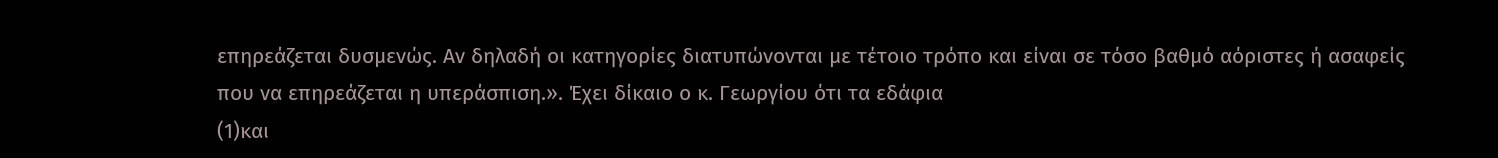επηρεάζεται δυσμενώς. Αν δηλαδή οι κατηγορίες διατυπώνονται με τέτοιο τρόπο και είναι σε τόσο βαθμό αόριστες ή ασαφείς που να επηρεάζεται η υπεράσπιση.». Έχει δίκαιο ο κ. Γεωργίου ότι τα εδάφια
(1)και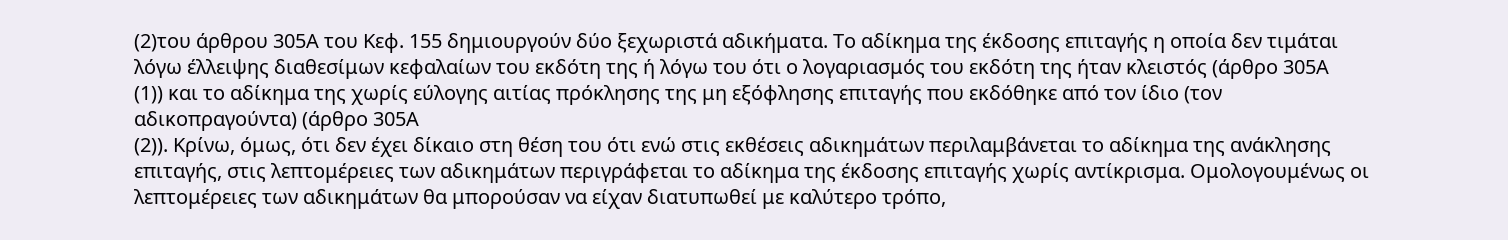(2)του άρθρου 305Α του Κεφ. 155 δημιουργούν δύο ξεχωριστά αδικήματα. Το αδίκημα της έκδοσης επιταγής η οποία δεν τιμάται λόγω έλλειψης διαθεσίμων κεφαλαίων του εκδότη της ή λόγω του ότι ο λογαριασμός του εκδότη της ήταν κλειστός (άρθρο 305Α
(1)) και το αδίκημα της χωρίς εύλογης αιτίας πρόκλησης της μη εξόφλησης επιταγής που εκδόθηκε από τον ίδιο (τον αδικοπραγούντα) (άρθρο 305Α
(2)). Κρίνω, όμως, ότι δεν έχει δίκαιο στη θέση του ότι ενώ στις εκθέσεις αδικημάτων περιλαμβάνεται το αδίκημα της ανάκλησης επιταγής, στις λεπτομέρειες των αδικημάτων περιγράφεται το αδίκημα της έκδοσης επιταγής χωρίς αντίκρισμα. Ομολογουμένως οι λεπτομέρειες των αδικημάτων θα μπορούσαν να είχαν διατυπωθεί με καλύτερο τρόπο,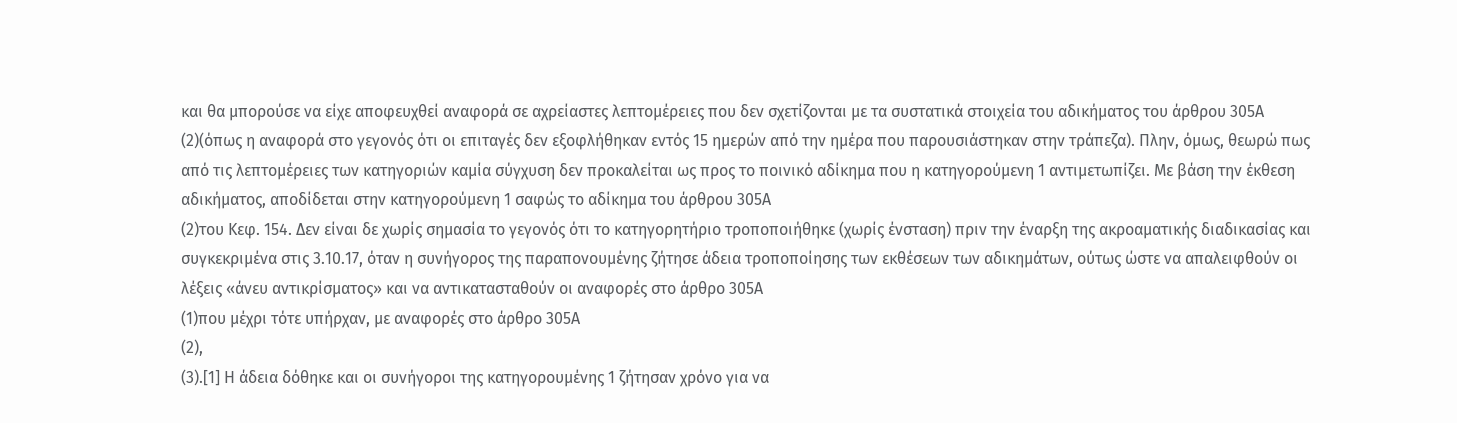και θα μπορούσε να είχε αποφευχθεί αναφορά σε αχρείαστες λεπτομέρειες που δεν σχετίζονται με τα συστατικά στοιχεία του αδικήματος του άρθρου 305Α
(2)(όπως η αναφορά στο γεγονός ότι οι επιταγές δεν εξοφλήθηκαν εντός 15 ημερών από την ημέρα που παρουσιάστηκαν στην τράπεζα). Πλην, όμως, θεωρώ πως από τις λεπτομέρειες των κατηγοριών καμία σύγχυση δεν προκαλείται ως προς το ποινικό αδίκημα που η κατηγορούμενη 1 αντιμετωπίζει. Με βάση την έκθεση αδικήματος, αποδίδεται στην κατηγορούμενη 1 σαφώς το αδίκημα του άρθρου 305Α
(2)του Κεφ. 154. Δεν είναι δε χωρίς σημασία το γεγονός ότι το κατηγορητήριο τροποποιήθηκε (χωρίς ένσταση) πριν την έναρξη της ακροαματικής διαδικασίας και συγκεκριμένα στις 3.10.17, όταν η συνήγορος της παραπονουμένης ζήτησε άδεια τροποποίησης των εκθέσεων των αδικημάτων, ούτως ώστε να απαλειφθούν οι λέξεις «άνευ αντικρίσματος» και να αντικατασταθούν οι αναφορές στο άρθρο 305Α
(1)που μέχρι τότε υπήρχαν, με αναφορές στο άρθρο 305Α
(2),
(3).[1] Η άδεια δόθηκε και οι συνήγοροι της κατηγορουμένης 1 ζήτησαν χρόνο για να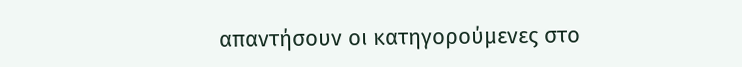απαντήσουν οι κατηγορούμενες στο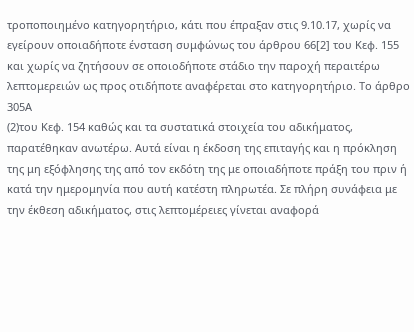τροποποιημένο κατηγορητήριο, κάτι που έπραξαν στις 9.10.17, χωρίς να εγείρουν οποιαδήποτε ένσταση συμφώνως του άρθρου 66[2] του Κεφ. 155 και χωρίς να ζητήσουν σε οποιοδήποτε στάδιο την παροχή περαιτέρω λεπτομερειών ως προς οτιδήποτε αναφέρεται στο κατηγορητήριο. Το άρθρο 305Α
(2)του Κεφ. 154 καθώς και τα συστατικά στοιχεία του αδικήματος, παρατέθηκαν ανωτέρω. Αυτά είναι η έκδοση της επιταγής και η πρόκληση της μη εξόφλησης της από τον εκδότη της με οποιαδήποτε πράξη του πριν ή κατά την ημερομηνία που αυτή κατέστη πληρωτέα. Σε πλήρη συνάφεια με την έκθεση αδικήματος, στις λεπτομέρειες γίνεται αναφορά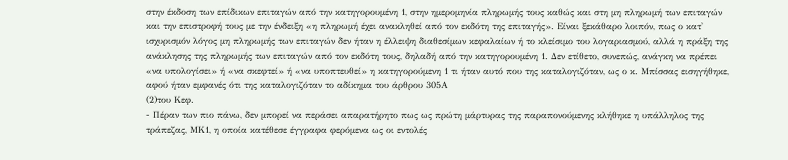στην έκδοση των επίδικων επιταγών από την κατηγορουμένη 1, στην ημερομηνία πληρωμής τους καθώς και στη μη πληρωμή των επιταγών και την επιστροφή τους με την ένδειξη «η πληρωμή έχει ανακληθεί από τον εκδότη της επιταγής». Είναι ξεκάθαρο λοιπόν, πως ο κατ' ισχυρισμόν λόγος μη πληρωμής των επιταγών δεν ήταν η έλλειψη διαθεσίμων κεφαλαίων ή το κλείσιμο του λογαριασμού, αλλά η πράξη της ανάκλησης της πληρωμής των επιταγών από τον εκδότη τους, δηλαδή από την κατηγορουμένη 1. Δεν ετίθετο, συνεπώς, ανάγκη να πρέπει «να υπολογίσει» ή «να σκεφτεί» ή «να υποπτευθεί» η κατηγορούμενη 1 τι ήταν αυτό που της καταλογιζόταν, ως ο κ. Μπίσσας εισηγήθηκε, αφού ήταν εμφανές ότι της καταλογιζόταν το αδίκημα του άρθρου 305Α
(2)του Κεφ.
- Πέραν των πιο πάνω, δεν μπορεί να περάσει απαρατήρητο πως ως πρώτη μάρτυρας της παραπονούμενης κλήθηκε η υπάλληλος της τράπεζας, ΜΚ1, η οποία κατέθεσε έγγραφα φερόμενα ως οι εντολές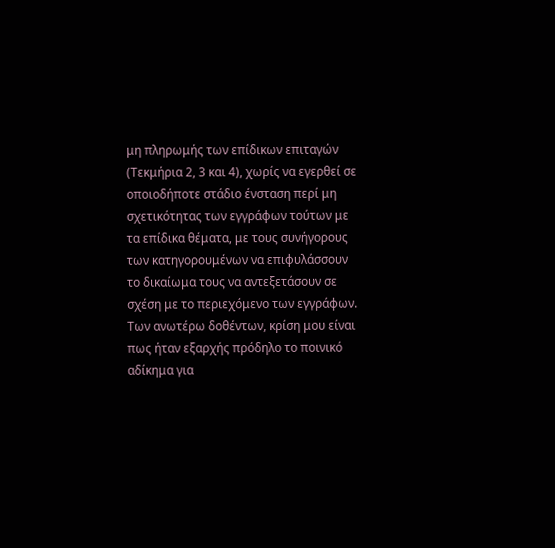μη πληρωμής των επίδικων επιταγών (Τεκμήρια 2, 3 και 4), χωρίς να εγερθεί σε οποιοδήποτε στάδιο ένσταση περί μη σχετικότητας των εγγράφων τούτων με τα επίδικα θέματα, με τους συνήγορους των κατηγορουμένων να επιφυλάσσουν το δικαίωμα τους να αντεξετάσουν σε σχέση με το περιεχόμενο των εγγράφων. Των ανωτέρω δοθέντων, κρίση μου είναι πως ήταν εξαρχής πρόδηλο το ποινικό αδίκημα για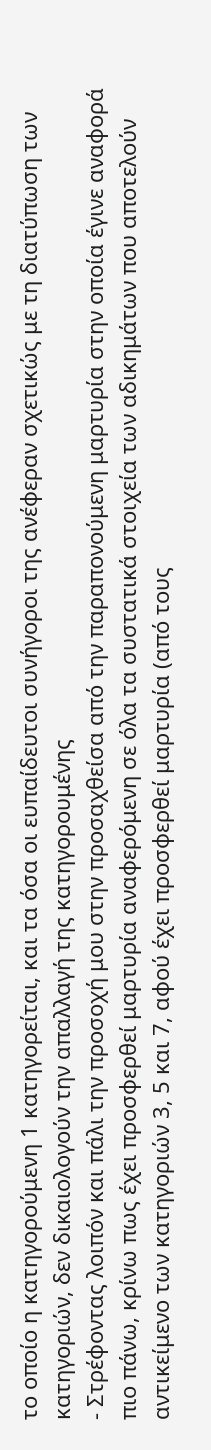το οποίο η κατηγορούμενη 1 κατηγορείται, και τα όσα οι ευπαίδευτοι συνήγοροι της ανέφεραν σχετικώς με τη διατύπωση των κατηγοριών, δεν δικαιολογούν την απαλλαγή της κατηγορουμένης
- Στρέφοντας λοιπόν και πάλι την προσοχή μου στην προσαχθείσα από την παραπονούμενη μαρτυρία στην οποία έγινε αναφορά πιο πάνω, κρίνω πως έχει προσφερθεί μαρτυρία αναφερόμενη σε όλα τα συστατικά στοιχεία των αδικημάτων που αποτελούν αντικείμενο των κατηγοριών 3, 5 και 7, αφού έχει προσφερθεί μαρτυρία (από τους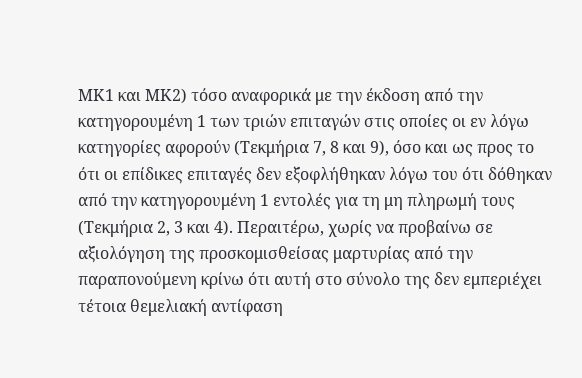ΜΚ1 και ΜΚ2) τόσο αναφορικά με την έκδοση από την κατηγορουμένη 1 των τριών επιταγών στις οποίες οι εν λόγω κατηγορίες αφορούν (Τεκμήρια 7, 8 και 9), όσο και ως προς το ότι οι επίδικες επιταγές δεν εξοφλήθηκαν λόγω του ότι δόθηκαν από την κατηγορουμένη 1 εντολές για τη μη πληρωμή τους (Τεκμήρια 2, 3 και 4). Περαιτέρω, χωρίς να προβαίνω σε αξιολόγηση της προσκομισθείσας μαρτυρίας από την παραπονούμενη κρίνω ότι αυτή στο σύνολο της δεν εμπεριέχει τέτοια θεμελιακή αντίφαση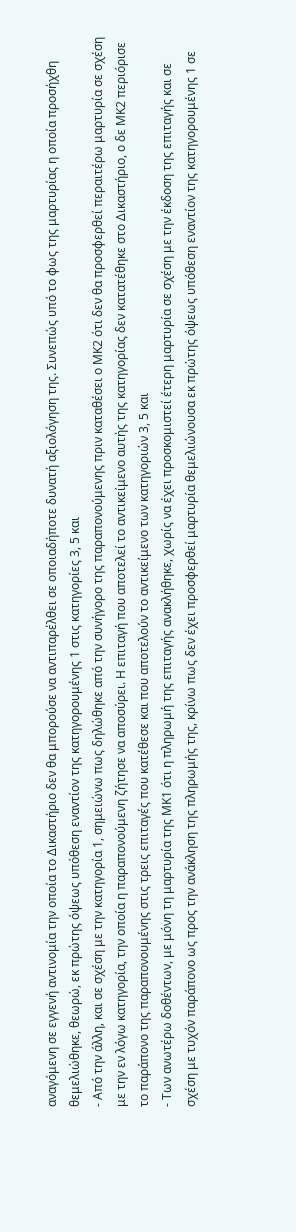αναγόμενη σε εγγενή αντινομία την οποία το Δικαστήριο δεν θα μπορούσε να αντιπαρέλθει σε οποιαδήποτε δυνατή αξιολόγηση της. Συνεπώς υπό το φως της μαρτυρίας η οποία προσήχθη θεμελιώθηκε, θεωρώ, εκ πρώτης όψεως υπόθεση εναντίον της κατηγορουμένης 1 στις κατηγορίες 3, 5 και
- Από την άλλη, και σε σχέση με την κατηγορία 1, σημειώνω πως δηλώθηκε από την συνήγορο της παραπονούμενης πριν καταθέσει ο ΜΚ2 ότι δεν θα προσφερθεί περαιτέρω μαρτυρία σε σχέση με την εν λόγω κατηγορία, την οποία η παραπονούμενη ζήτησε να αποσύρει. Η επιταγή που αποτελεί το αντικείμενο αυτής της κατηγορίας δεν κατατέθηκε στο Δικαστήριο, ο δε ΜΚ2 περιόρισε το παράπονο της παραπονουμένης στις τρεις επιταγές που κατέθεσε και που αποτελούν το αντικείμενο των κατηγοριών 3, 5 και
- Των ανωτέρω δοθέντων, με μόνη τη μαρτυρία της ΜΚ1 ότι η πληρωμή της επιταγής ανακλήθηκε, χωρίς να έχει προσκομιστεί έτερη μαρτυρία σε σχέση με την έκδοση της επιταγής και σε σχέση με τυχόν παράπονο ως προς την ανάκληση της πληρωμής της, κρίνω πως δεν έχει προσφερθεί μαρτυρία θεμελιώνουσα εκ πρώτης όψεως υπόθεση εναντίον της κατηγορουμένης 1 σε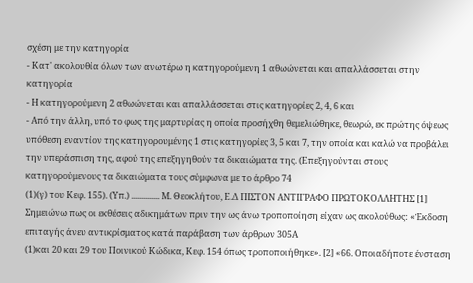σχέση με την κατηγορία
- Κατ' ακολουθία όλων των ανωτέρω η κατηγορούμενη 1 αθωώνεται και απαλλάσσεται στην κατηγορία
- Η κατηγορούμενη 2 αθωώνεται και απαλλάσσεται στις κατηγορίες 2, 4, 6 και
- Από την άλλη, υπό το φως της μαρτυρίας η οποία προσήχθη θεμελιώθηκε, θεωρώ, εκ πρώτης όψεως υπόθεση εναντίον της κατηγορουμένης 1 στις κατηγορίες 3, 5 και 7, την οποία και καλώ να προβάλει την υπεράσπιση της, αφού της επεξηγηθούν τα δικαιώματα της. (Επεξηγούνται στους κατηγορούμενους τα δικαιώματα τους σύμφωνα με το άρθρο 74
(1)(γ) του Κεφ. 155). (Υπ.) .............. Μ. Θεοκλήτου, Ε.Δ ΠΙΣΤΟΝ ΑΝΤΙΓΡΑΦΟ ΠΡΩΤΟΚΟΛΛΗΤΗΣ [1] Σημειώνω πως οι εκθέσεις αδικημάτων πριν την ως άνω τροποποίηση είχαν ως ακολούθως: «Έκδοση επιταγής άνευ αντικρίσματος κατά παράβαση των άρθρων 305Α
(1)και 20 και 29 του Ποινικού Κώδικα, Κεφ. 154 όπως τροποποιήθηκε». [2] «66. Οποιαδήποτε ένσταση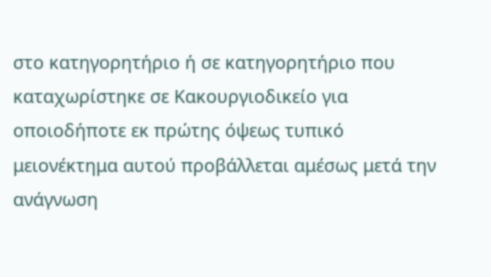στο κατηγορητήριο ή σε κατηγορητήριο που καταχωρίστηκε σε Κακουργιοδικείο για οποιοδήποτε εκ πρώτης όψεως τυπικό μειονέκτημα αυτού προβάλλεται αμέσως μετά την ανάγνωση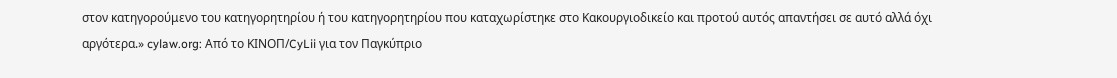στον κατηγορούμενο του κατηγορητηρίου ή του κατηγορητηρίου που καταχωρίστηκε στο Κακουργιοδικείο και προτού αυτός απαντήσει σε αυτό αλλά όχι αργότερα.» cylaw.org: Από το ΚΙΝOΠ/CyLii για τον Παγκύπριο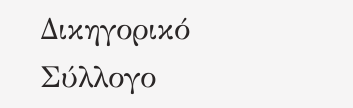Δικηγορικό Σύλλογο